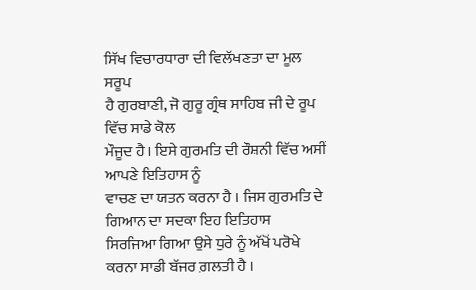ਸਿੱਖ ਵਿਚਾਰਧਾਰਾ ਦੀ ਵਿਲੱਖਣਤਾ ਦਾ ਮੂਲ ਸਰੂਪ
ਹੈ ਗੁਰਬਾਣੀ, ਜੋ ਗੁਰੂ ਗ੍ਰੰਥ ਸਾਹਿਬ ਜੀ ਦੇ ਰੂਪ ਵਿੱਚ ਸਾਡੇ ਕੋਲ
ਮੌਜੂਦ ਹੈ। ਇਸੇ ਗੁਰਮਤਿ ਦੀ ਰੌਸ਼ਨੀ ਵਿੱਚ ਅਸੀਂ ਆਪਣੇ ਇਤਿਹਾਸ ਨੂੰ
ਵਾਚਣ ਦਾ ਯਤਨ ਕਰਨਾ ਹੈ । ਜਿਸ ਗੁਰਮਤਿ ਦੇ ਗਿਆਨ ਦਾ ਸਦਕਾ ਇਹ ਇਤਿਹਾਸ
ਸਿਰਜਿਆ ਗਿਆ ਉਸੇ ਧੁਰੇ ਨੂੰ ਅੱਖੋਂ ਪਰੋਖੇ ਕਰਨਾ ਸਾਡੀ ਬੱਜਰ ਗ਼ਲਤੀ ਹੈ ।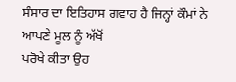ਸੰਸਾਰ ਦਾ ਇਤਿਹਾਸ ਗਵਾਹ ਹੈ ਜਿਨ੍ਹਾਂ ਕੌਮਾਂ ਨੇ ਆਪਣੇ ਮੂਲ ਨੂੰ ਅੱਖੋਂ
ਪਰੋਖੇ ਕੀਤਾ ਉਹ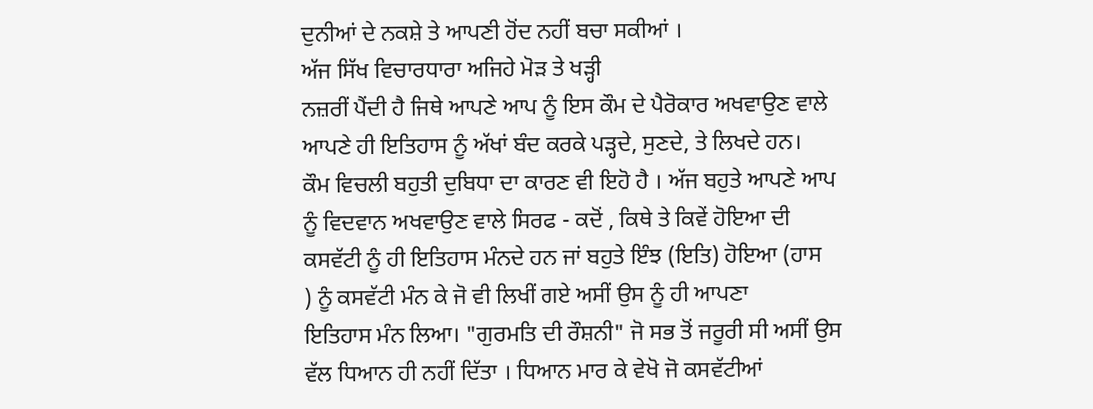ਦੁਨੀਆਂ ਦੇ ਨਕਸ਼ੇ ਤੇ ਆਪਣੀ ਹੋਂਦ ਨਹੀਂ ਬਚਾ ਸਕੀਆਂ ।
ਅੱਜ ਸਿੱਖ ਵਿਚਾਰਧਾਰਾ ਅਜਿਹੇ ਮੋੜ ਤੇ ਖੜ੍ਹੀ
ਨਜ਼ਰੀਂ ਪੈਂਦੀ ਹੈ ਜਿਥੇ ਆਪਣੇ ਆਪ ਨੂੰ ਇਸ ਕੌਮ ਦੇ ਪੈਰੋਕਾਰ ਅਖਵਾਉਣ ਵਾਲੇ
ਆਪਣੇ ਹੀ ਇਤਿਹਾਸ ਨੂੰ ਅੱਖਾਂ ਬੰਦ ਕਰਕੇ ਪੜ੍ਹਦੇ, ਸੁਣਦੇ, ਤੇ ਲਿਖਦੇ ਹਨ।
ਕੌਮ ਵਿਚਲੀ ਬਹੁਤੀ ਦੁਬਿਧਾ ਦਾ ਕਾਰਣ ਵੀ ਇਹੋ ਹੈ । ਅੱਜ ਬਹੁਤੇ ਆਪਣੇ ਆਪ
ਨੂੰ ਵਿਦਵਾਨ ਅਖਵਾਉਣ ਵਾਲੇ ਸਿਰਫ - ਕਦੋਂ , ਕਿਥੇ ਤੇ ਕਿਵੇਂ ਹੋਇਆ ਦੀ
ਕਸਵੱਟੀ ਨੂੰ ਹੀ ਇਤਿਹਾਸ ਮੰਨਦੇ ਹਨ ਜਾਂ ਬਹੁਤੇ ਇੰਝ (ਇਤਿ) ਹੋਇਆ (ਹਾਸ
) ਨੂੰ ਕਸਵੱਟੀ ਮੰਨ ਕੇ ਜੋ ਵੀ ਲਿਖੀਂ ਗਏ ਅਸੀਂ ਉਸ ਨੂੰ ਹੀ ਆਪਣਾ
ਇਤਿਹਾਸ ਮੰਨ ਲਿਆ। "ਗੁਰਮਤਿ ਦੀ ਰੌਸ਼ਨੀ" ਜੋ ਸਭ ਤੋਂ ਜਰੂਰੀ ਸੀ ਅਸੀਂ ਉਸ
ਵੱਲ ਧਿਆਨ ਹੀ ਨਹੀਂ ਦਿੱਤਾ । ਧਿਆਨ ਮਾਰ ਕੇ ਵੇਖੋ ਜੋ ਕਸਵੱਟੀਆਂ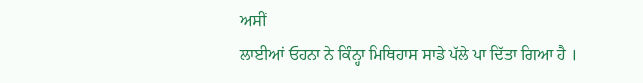ਅਸੀਂ
ਲਾਈਆਂ ਓਹਨਾ ਨੇ ਕਿੰਨ੍ਹਾ ਮਿਥਿਹਾਸ ਸਾਡੇ ਪੱਲੇ ਪਾ ਦਿੱਤਾ ਗਿਆ ਹੈ ।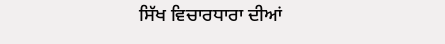ਸਿੱਖ ਵਿਚਾਰਧਾਰਾ ਦੀਆਂ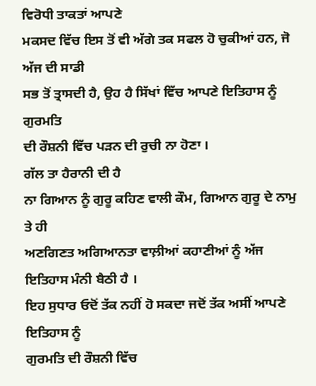ਵਿਰੋਧੀ ਤਾਕਤਾਂ ਆਪਣੇ
ਮਕਸਦ ਵਿੱਚ ਇਸ ਤੋਂ ਵੀ ਅੱਗੇ ਤਕ ਸਫਲ ਹੋ ਚੁਕੀਆਂ ਹਨ, ਜੋ ਅੱਜ ਦੀ ਸਾਡੀ
ਸਭ ਤੋਂ ਤ੍ਰਾਸਦੀ ਹੈ, ਉਹ ਹੈ ਸਿੱਖਾਂ ਵਿੱਚ ਆਪਣੇ ਇਤਿਹਾਸ ਨੂੰ ਗੁਰਮਤਿ
ਦੀ ਰੌਸ਼ਨੀ ਵਿੱਚ ਪੜਨ ਦੀ ਰੁਚੀ ਨਾ ਹੋਣਾ ।
ਗੱਲ ਤਾ ਹੈਰਾਨੀ ਦੀ ਹੈ
ਨਾ ਗਿਆਨ ਨੂੰ ਗੁਰੂ ਕਹਿਣ ਵਾਲੀ ਕੌਮ, ਗਿਆਨ ਗੁਰੂ ਦੇ ਨਾਮੁ ਤੇ ਹੀ
ਅਣਗਿਣਤ ਅਗਿਆਨਤਾ ਵਾਲ਼ੀਆਂ ਕਹਾਣੀਆਂ ਨੂੰ ਅੱਜ ਇਤਿਹਾਸ ਮੰਨੀ ਬੈਠੀ ਹੈ ।
ਇਹ ਸੁਧਾਰ ਓਦੋਂ ਤੱਕ ਨਹੀਂ ਹੋ ਸਕਦਾ ਜਦੋਂ ਤੱਕ ਅਸੀਂ ਆਪਣੇ ਇਤਿਹਾਸ ਨੂੰ
ਗੁਰਮਤਿ ਦੀ ਰੌਸ਼ਨੀ ਵਿੱਚ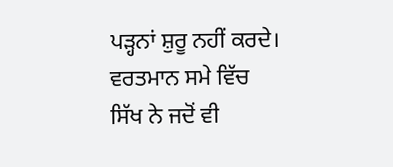ਪੜ੍ਹਨਾਂ ਸ਼ੁਰੂ ਨਹੀਂ ਕਰਦੇ। ਵਰਤਮਾਨ ਸਮੇ ਵਿੱਚ
ਸਿੱਖ ਨੇ ਜਦੋਂ ਵੀ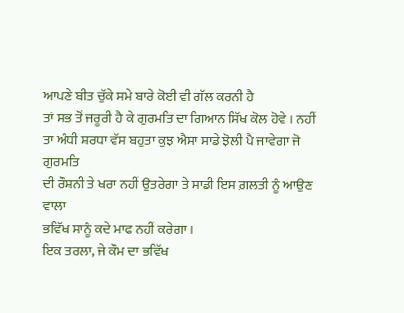ਆਪਣੇ ਬੀਤ ਚੁੱਕੇ ਸਮੇ ਬਾਰੇ ਕੋਈ ਵੀ ਗੱਲ ਕਰਨੀ ਹੈ
ਤਾਂ ਸਭ ਤੋਂ ਜਰੂਰੀ ਹੈ ਕੇ ਗੁਰਮਤਿ ਦਾ ਗਿਆਨ ਸਿੱਖ ਕੋਲ ਹੋਵੇ । ਨਹੀਂ
ਤਾ ਅੰਧੀ ਸ਼ਰਧਾ ਵੱਸ ਬਹੁਤਾ ਕੁਝ ਐਸਾ ਸਾਡੇ ਝੋਲੀ ਪੈ ਜਾਵੇਗਾ ਜੋ ਗੁਰਮਤਿ
ਦੀ ਰੌਸ਼ਨੀ ਤੇ ਖਰਾ ਨਹੀਂ ਉਤਰੇਗਾ ਤੇ ਸਾਡੀ ਇਸ ਗ਼ਲਤੀ ਨੂੰ ਆਉਣ ਵਾਲਾ
ਭਵਿੱਖ ਸਾਨੂੰ ਕਦੇ ਮਾਫ ਨਹੀਂ ਕਰੇਗਾ ।
ਇਕ ਤਰਲਾ, ਜੇ ਕੌਮ ਦਾ ਭਵਿੱਖ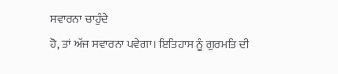ਸਵਾਰਨਾ ਚਾਹੁੰਦੇ
ਹੋ, ਤਾਂ ਅੱਜ ਸਵਾਰਨਾ ਪਵੇਗਾ। ਇਤਿਹਾਸ ਨੂੰ ਗੁਰਮਤਿ ਦੀ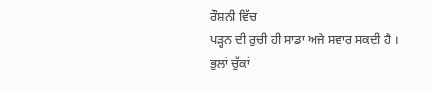ਰੌਸ਼ਨੀ ਵਿੱਚ
ਪੜ੍ਹਨ ਦੀ ਰੁਚੀ ਹੀ ਸਾਡਾ ਅਜੇ ਸਵਾਰ ਸਕਦੀ ਹੈ ।
ਭੁਲਾਂ ਚੁੱਕਾਂ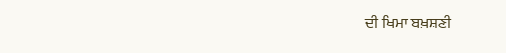ਦੀ ਖਿਮਾ ਬਖ਼ਸ਼ਣੀ